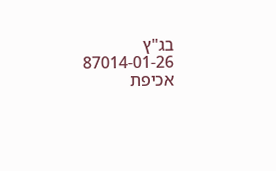בג"ץ 87014-01-26
אכיפת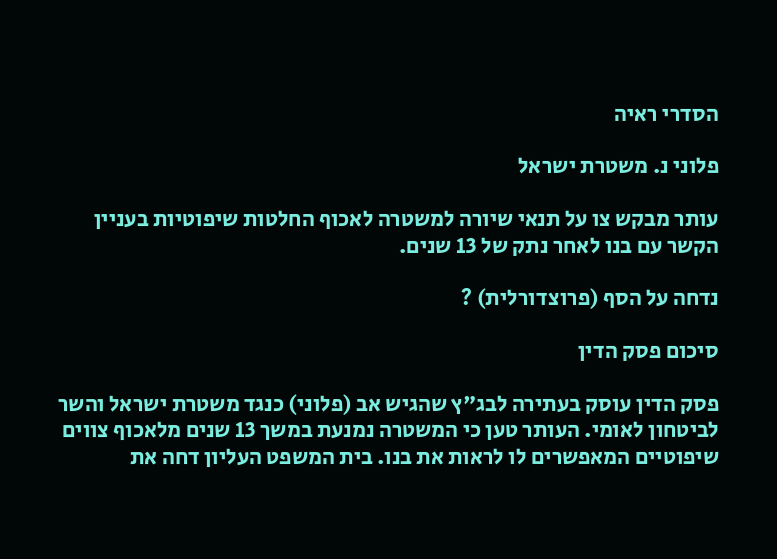הסדרי ראיה

פלוני נ. משטרת ישראל

עותר מבקש צו על תנאי שיורה למשטרה לאכוף החלטות שיפוטיות בעניין הקשר עם בנו לאחר נתק של 13 שנים.

נדחה על הסף (פרוצדורלית) ?

סיכום פסק הדין

פסק הדין עוסק בעתירה לבג"ץ שהגיש אב (פלוני) כנגד משטרת ישראל והשר לביטחון לאומי. העותר טען כי המשטרה נמנעת במשך 13 שנים מלאכוף צווים שיפוטיים המאפשרים לו לראות את בנו. בית המשפט העליון דחה את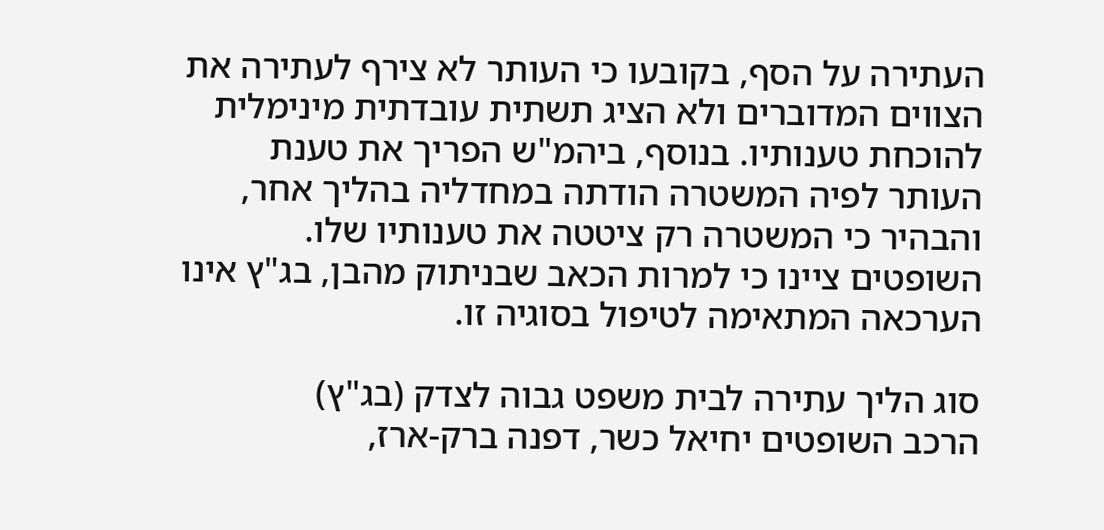העתירה על הסף, בקובעו כי העותר לא צירף לעתירה את הצווים המדוברים ולא הציג תשתית עובדתית מינימלית להוכחת טענותיו. בנוסף, ביהמ"ש הפריך את טענת העותר לפיה המשטרה הודתה במחדליה בהליך אחר, והבהיר כי המשטרה רק ציטטה את טענותיו שלו. השופטים ציינו כי למרות הכאב שבניתוק מהבן, בג"ץ אינו הערכאה המתאימה לטיפול בסוגיה זו.

סוג הליך עתירה לבית משפט גבוה לצדק (בג"ץ)
הרכב השופטים יחיאל כשר, דפנה ברק-ארז,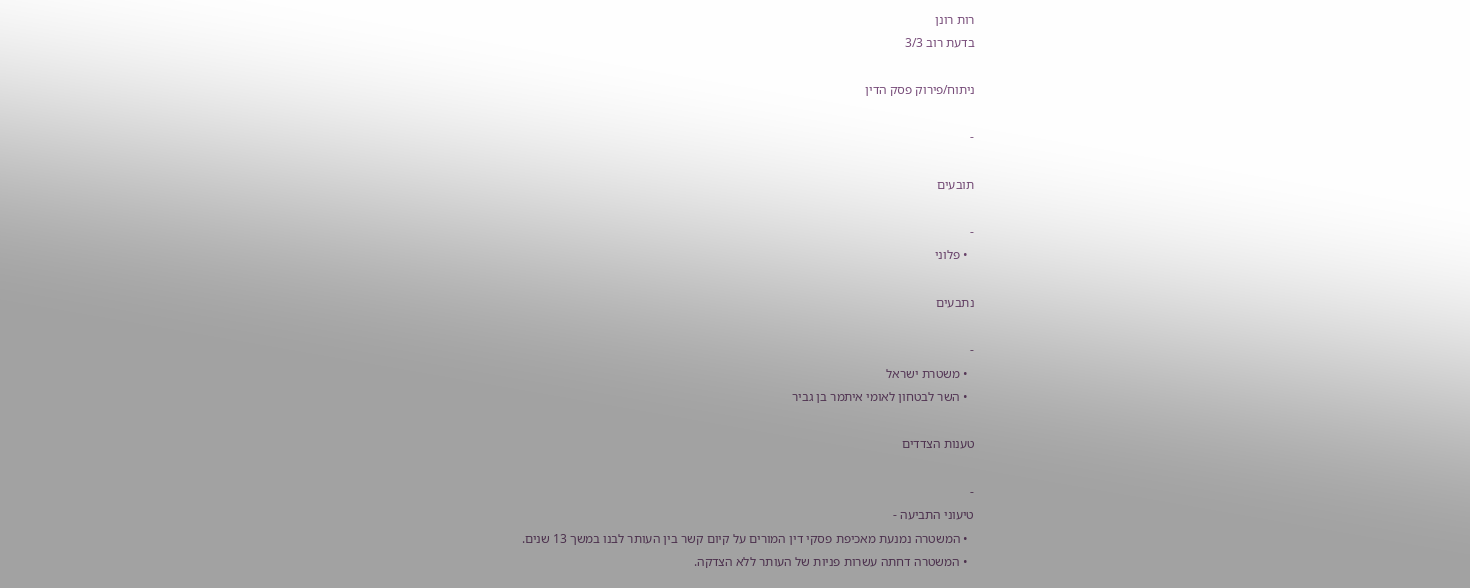רות רונן
בדעת רוב 3/3

ניתוח/פירוק פסק הדין

-

תובעים

-
  • פלוני

נתבעים

-
  • משטרת ישראל
  • השר לבטחון לאומי איתמר בן גביר

טענות הצדדים

-
טיעוני התביעה -
  • המשטרה נמנעת מאכיפת פסקי דין המורים על קיום קשר בין העותר לבנו במשך 13 שנים.
  • המשטרה דחתה עשרות פניות של העותר ללא הצדקה.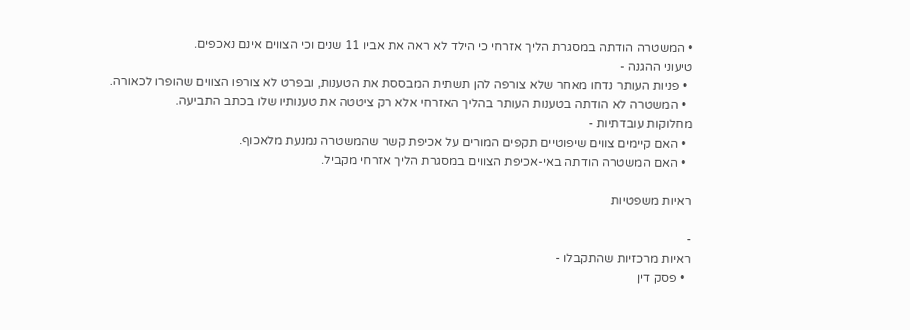• המשטרה הודתה במסגרת הליך אזרחי כי הילד לא ראה את אביו 11 שנים וכי הצווים אינם נאכפים.
טיעוני ההגנה -
  • פניות העותר נדחו מאחר שלא צורפה להן תשתית המבססת את הטענות, ובפרט לא צורפו הצווים שהופרו לכאורה.
  • המשטרה לא הודתה בטענות העותר בהליך האזרחי אלא רק ציטטה את טענותיו שלו בכתב התביעה.
מחלוקות עובדתיות -
  • האם קיימים צווים שיפוטיים תקפים המורים על אכיפת קשר שהמשטרה נמנעת מלאכוף.
  • האם המשטרה הודתה באי-אכיפת הצווים במסגרת הליך אזרחי מקביל.

ראיות משפטיות

-
ראיות מרכזיות שהתקבלו -
  • פסק דין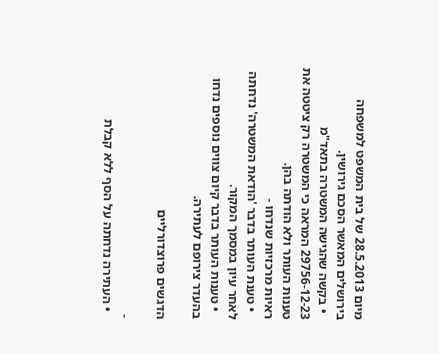מיום 28.5.2013 של בית המשפט למשפחה בירושלים המאשר הסכם גירושין.
  • בקשה שהגישה המשטרה בתאד"מ 29756-12-23 המראה כי המשטרה רק ציטטה את טענות העותר ולא הודתה בהן.
ראיות מרכזיות שנדחו -
  • טענת העותר בדבר 'הודאת המשטרה' נדחתה לאחר עיון במסמך המקור.
  • טענות העותר בדבר קיום צווים נוספים נדחו בהעדר צירופם לעתירה.

הדגשים פרוצדורליים

-
  • העתירה נדחתה על הסף ללא קבלת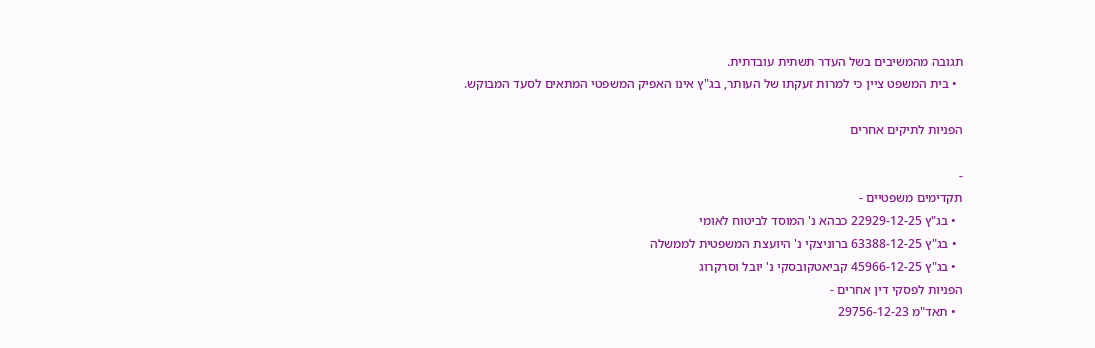תגובה מהמשיבים בשל העדר תשתית עובדתית.
  • בית המשפט ציין כי למרות זעקתו של העותר, בג"ץ אינו האפיק המשפטי המתאים לסעד המבוקש.

הפניות לתיקים אחרים

-
תקדימים משפטיים -
  • בג"ץ 22929-12-25 כבהא נ' המוסד לביטוח לאומי
  • בג"ץ 63388-12-25 ברוניצקי נ' היועצת המשפטית לממשלה
  • בג"ץ 45966-12-25 קביאטקובסקי נ' יובל וסרקרוג
הפניות לפסקי דין אחרים -
  • תאד"מ 29756-12-23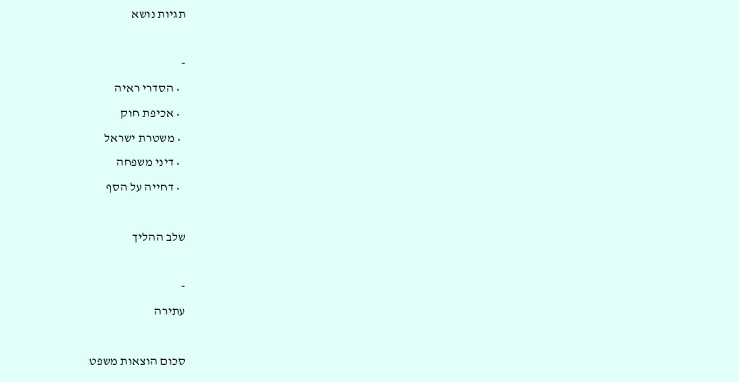תגיות נושא

-
  • הסדרי ראיה
  • אכיפת חוק
  • משטרת ישראל
  • דיני משפחה
  • דחייה על הסף

שלב ההליך

-
עתירה

סכום הוצאות משפט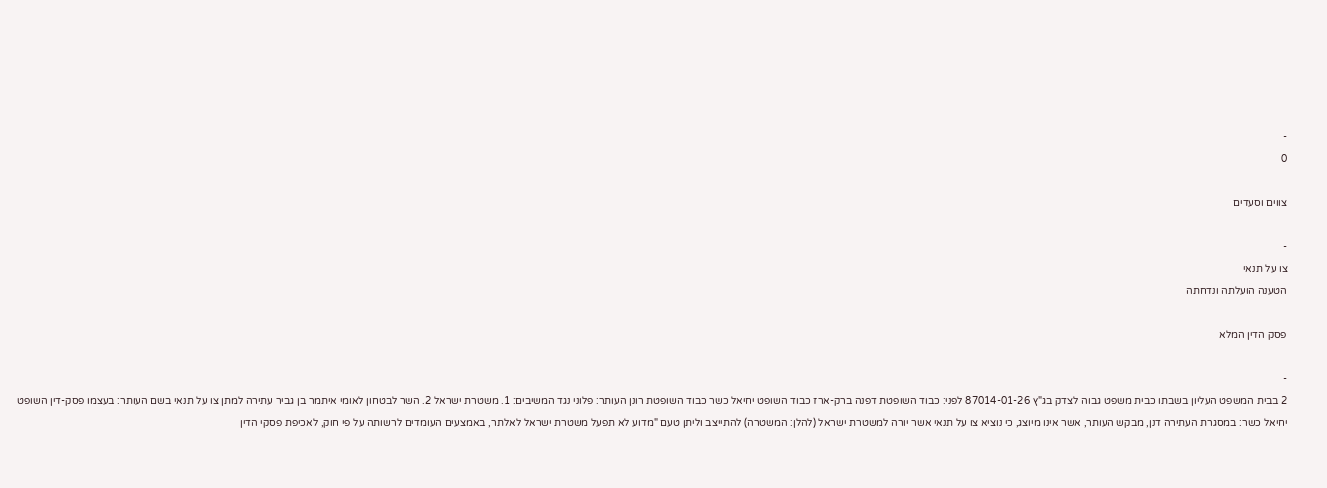-
0

צווים וסעדים

-
צו על תנאי
הטענה הועלתה ונדחתה

פסק הדין המלא

-
2 בבית המשפט העליון בשבתו כבית משפט גבוה לצדק בג"ץ 87014-01-26 לפני: כבוד השופטת דפנה ברק-ארז כבוד השופט יחיאל כשר כבוד השופטת רונן העותר: פלוני נגד המשיבים: 1. משטרת ישראל 2. השר לבטחון לאומי איתמר בן גביר עתירה למתן צו על תנאי בשם העותר: בעצמו פסק-דין השופט יחיאל כשר: במסגרת העתירה דנן, מבקש העותר, אשר אינו מיוצג, כי נוציא צו על תנאי אשר יורה למשטרת ישראל (להלן: המשטרה) להתייצב וליתן טעם "מדוע לא תפעל משטרת ישראל לאלתר, באמצעים העומדים לרשותה על פי חוק, לאכיפת פסקי הדין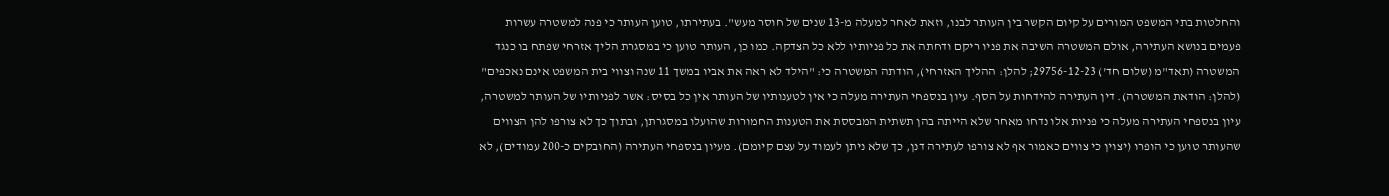והחלטות בתי המשפט המורים על קיום הקשר בין העותר לבנו, וזאת לאחר למעלה מ-13 שנים של חוסר מעש". בעתירתו, טוען העותר כי פנה למשטרה עשרות פעמים בנושא העתירה, אולם המשטרה השיבה את פניו ריקם ודחתה את כל פניותיו ללא כל הצדקה. כמו כן, העותר טוען כי במסגרת הליך אזרחי שפתח בו כנגד המשטרה (תאד"מ (שלום חד') 29756-12-23; להלן: ההליך האזרחי), הודתה המשטרה כי: "הילד לא ראה את אביו במשך 11 שנה וצווי בית המשפט אינם נאכפים" (להלן: הודאת המשטרה). דין העתירה להידחות על הסף. עיון בנספחי העתירה מעלה כי אין לטענותיו של העותר אין כל בסיס: אשר לפניותיו של העותר למשטרה, עיון בנספחי העתירה מעלה כי פניות אלו נדחו מאחר שלא הייתה בהן תשתית המבססת את הטענות החמורות שהועלו במסגרתן, ובתוך כך לא צורפו להן הצווים שהעותר טוען כי הופרו (יצוין כי צווים כאמור אף לא צורפו לעתירה דנן, כך שלא ניתן לעמוד על עצם קיומם). מעיון בנספחי העתירה (החובקים כ-200 עמודים), לא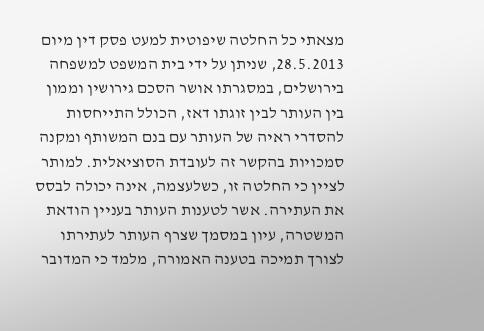מצאתי כל החלטה שיפוטית למעט פסק דין מיום 28.5.2013, שניתן על ידי בית המשפט למשפחה בירושלים, במסגרתו אושר הסכם גירושין וממון בין העותר לבין זוגתו דאז, הכולל התייחסות להסדרי ראיה של העותר עם בנם המשותף ומקנה סמכויות בהקשר זה לעובדת הסוציאלית. למותר לציין כי החלטה זו, כשלעצמה, אינה יכולה לבסס את העתירה. אשר לטענות העותר בעניין הודאת המשטרה, עיון במסמך שצרף העותר לעתירתו לצורך תמיכה בטענה האמורה, מלמד כי המדובר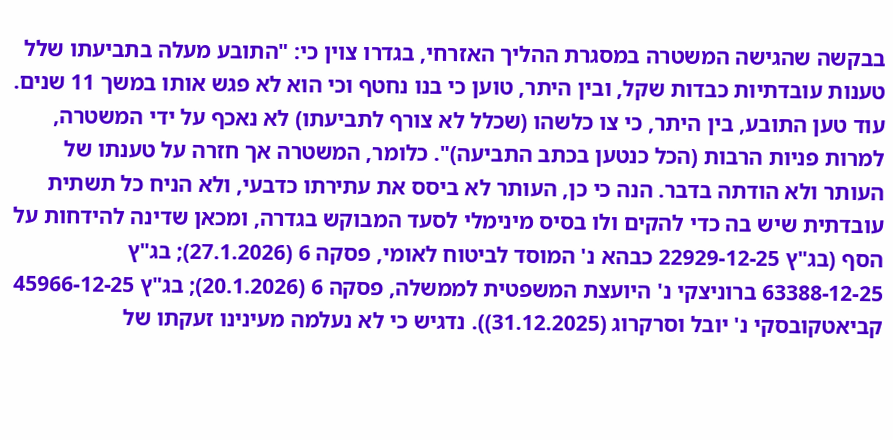בבקשה שהגישה המשטרה במסגרת ההליך האזרחי, בגדרו צוין כי: "התובע מעלה בתביעתו שלל טענות עובדתיות כבדות שקל, ובין היתר, טוען כי בנו נחטף וכי הוא לא פגש אותו במשך 11 שנים. עוד טען התובע, בין היתר, כי צו כלשהו (שכלל לא צורף לתביעתו) לא נאכף על ידי המשטרה, למרות פניות הרבות (הכל כנטען בכתב התביעה)". כלומר, המשטרה אך חזרה על טענתו של העותר ולא הודתה בדבר. הנה כי כן, העותר לא ביסס את עתירתו כדבעי, ולא הניח כל תשתית עובדתית שיש בה כדי להקים ולו בסיס מינימלי לסעד המבוקש בגדרה, ומכאן שדינה להידחות על הסף (בג"ץ 22929-12-25 כבהא נ' המוסד לביטוח לאומי, פסקה 6 (27.1.2026); בג"ץ 63388-12-25 ברוניצקי נ' היועצת המשפטית לממשלה, פסקה 6 (20.1.2026); בג"ץ 45966-12-25 קביאטקובסקי נ' יובל וסרקרוג (31.12.2025)). נדגיש כי לא נעלמה מעינינו זעקתו של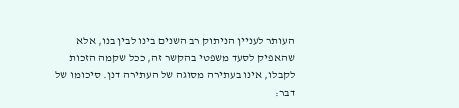העותר לעניין הניתוק רב השנים בינו לבין בנו, אלא שהאפיק לסעד משפטי בהקשר זה, ככל שקמה הזכות לקבלו, אינו בעתירה מסוגה של העתירה דנן. סיכומו של דבר: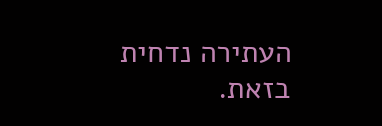העתירה נדחית בזאת.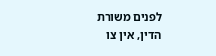לפנים משורת הדין, אין צו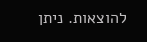להוצאות. ניתן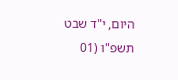היום, י"ד שבט תשפ"ו (01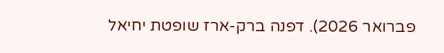פברואר 2026). דפנה ברק-ארז שופטת יחיאל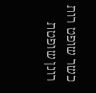כשר שופט רות רונן שופטת